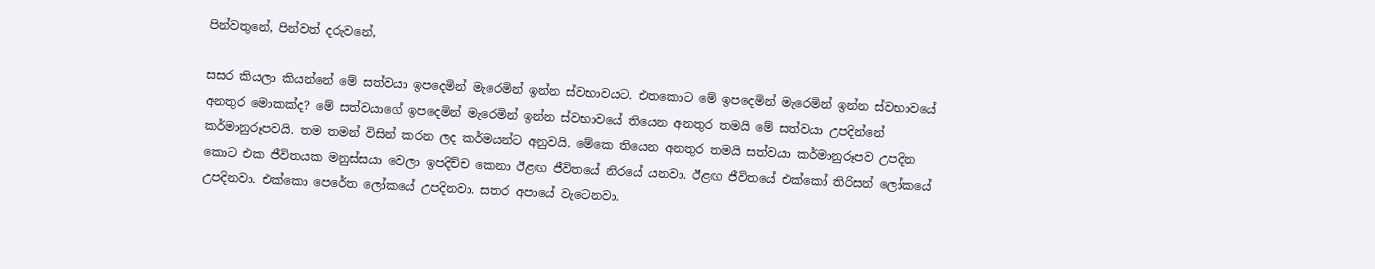පින්වතුනේ, පින්වත් දරුවනේ,

සසර කියලා කියන්නේ මේ සත්වයා ඉපදෙමින් මැරෙමින් ඉන්න ස්වභාවයට. එතකොට මේ ඉපදෙමින් මැරෙමින් ඉන්න ස්වභාවයේ අනතුර මොකක්ද? මේ සත්වයාගේ ඉපදෙමින් මැරෙමින් ඉන්න ස්වභාවයේ තියෙන අනතුර තමයි මේ සත්වයා උපදින්නේ කර්මානුරූපවයි. තම තමන් විසින් කරන ලද කර්මයන්ට අනුවයි. මේකෙ තියෙන අනතුර තමයි සත්වයා කර්මානුරූපව උපදින කොට එක ජීවිතයක මනුස්සයා වෙලා ඉපදිච්ච කෙනා ඊළඟ ජීවිතයේ නිරයේ යනවා. ඊළඟ ජීවිතයේ එක්කෝ තිරිසන් ලෝකයේ උපදිනවා. එක්කො පෙරේත ලෝකයේ උපදිනවා. සතර අපායේ වැටෙනවා.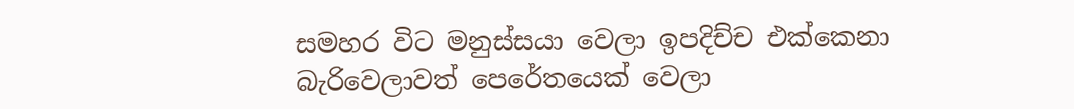සමහර විට මනුස්සයා වෙලා ඉපදිච්ච එක්කෙනා බැරිවෙලාවත් පෙරේතයෙක් වෙලා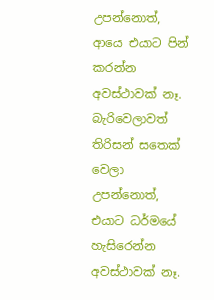උපන්නොත්, ආයෙ එයාට පින් කරන්න අවස්ථාවක් නෑ. බැරිවෙලාවත් තිරිසන් සතෙක් වෙලා උපන්නොත්, එයාට ධර්මයේ හැසිරෙන්න අවස්ථාවක් නෑ.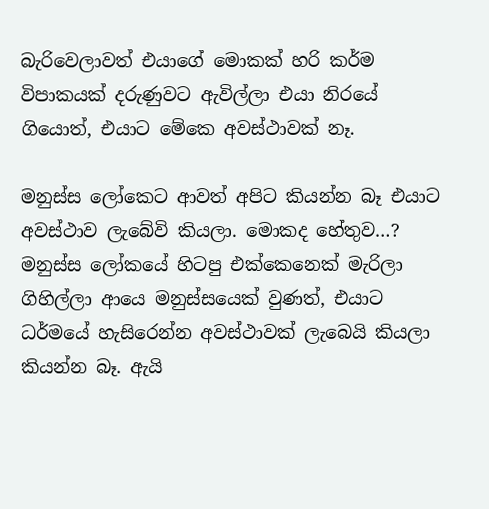බැරිවෙලාවත් එයාගේ මොකක් හරි කර්ම විපාකයක් දරුණුවට ඇවිල්ලා එයා නිරයේ ගියොත්, එයාට මේකෙ අවස්ථාවක් නෑ.

මනුස්ස ලෝකෙට ආවත් අපිට කියන්න බෑ එයාට අවස්ථාව ලැබේවි කියලා. මොකද හේතුව…? මනුස්ස ලෝකයේ හිටපු එක්කෙනෙක් මැරිලා ගිහිල්ලා ආයෙ මනුස්සයෙක් වුණත්, එයාට ධර්මයේ හැසිරෙන්න අවස්ථාවක් ලැබෙයි කියලා කියන්න බෑ. ඇයි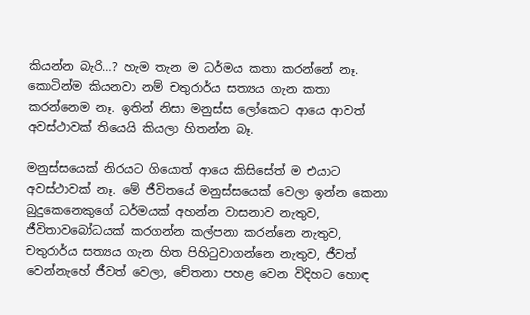කියන්න බැරි…? හැම තැන ම ධර්මය කතා කරන්නේ නෑ. කොටින්ම කියනවා නම් චතුරාර්ය සත්‍යය ගැන කතා කරන්නෙම නෑ. ඉතින් නිසා මනුස්ස ලෝකෙට ආයෙ ආවත් අවස්ථාවක් තියෙයි කියලා හිතන්න බෑ.

මනුස්සයෙක් නිරයට ගියොත් ආයෙ කිසිසේත් ම එයාට අවස්ථාවක් නෑ. මේ ජීවිතයේ මනුස්සයෙක් වෙලා ඉන්න කෙනා බුදුකෙනෙකුගේ ධර්මයක් අහන්න වාසනාව නැතුව, ජීවිතාවබෝධයක් කරගන්න කල්පනා කරන්නෙ නැතුව, චතුරාර්ය සත්‍යය ගැන හිත පිහිටුවාගන්නෙ නැතුව, ජීවත් වෙන්නැහේ ජීවත් වෙලා, චේතනා පහළ වෙන විදිහට හොඳ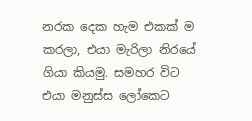නරක දෙක හැම එකක් ම කරලා, එයා මැරිලා නිරයේ ගියා කියමු. සමහර විට එයා මනුස්ස ලෝකෙට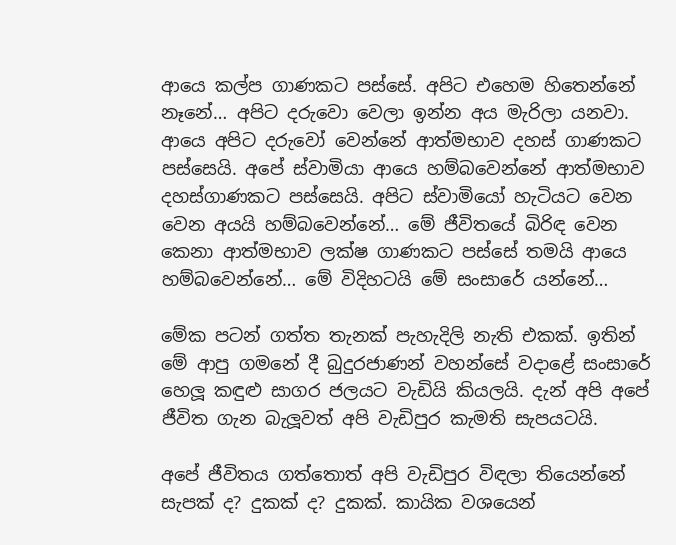ආයෙ කල්ප ගාණකට පස්සේ. අපිට එහෙම හිතෙන්නේ නෑනේ… අපිට දරුවො වෙලා ඉන්න අය මැරිලා යනවා. ආයෙ අපිට දරුවෝ වෙන්නේ ආත්මභාව දහස් ගාණකට පස්සෙයි. අපේ ස්වාමියා ආයෙ හම්බවෙන්නේ ආත්මභාව දහස්ගාණකට පස්සෙයි. අපිට ස්වාමියෝ හැටියට වෙන වෙන අයයි හම්බවෙන්නේ… මේ ජීවිතයේ බිරිඳ වෙන කෙනා ආත්මභාව ලක්ෂ ගාණකට පස්සේ තමයි ආයෙ හම්බවෙන්නේ… මේ විදිහටයි මේ සංසාරේ යන්නේ…

මේක පටන් ගත්ත තැනක් පැහැදිලි නැති එකක්. ඉතින් මේ ආපු ගමනේ දී බුදුරජාණන් වහන්සේ වදාළේ සංසාරේ හෙලූ කඳුළු සාගර ජලයට වැඩියි කියලයි. දැන් අපි අපේ ජීවිත ගැන බැලූවත් අපි වැඩිපුර කැමති සැපයටයි.

අපේ ජීවිතය ගත්තොත් අපි වැඩිපුර විඳලා තියෙන්නේ සැපක් ද? දුකක් ද? දුකක්. කායික වශයෙන්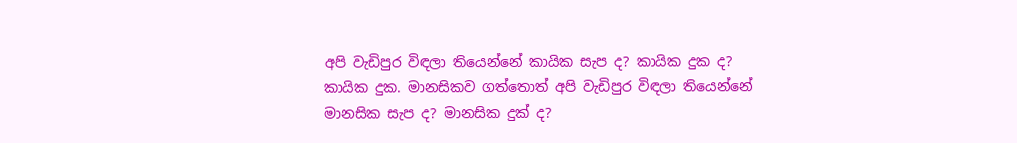අපි වැඩිපුර විඳලා තියෙන්නේ කායික සැප ද? කායික දුක ද? කායික දුක. මානසිකව ගත්තොත් අපි වැඩිපුර විඳලා තියෙන්නේ මානසික සැප ද? මානසික දුක් ද?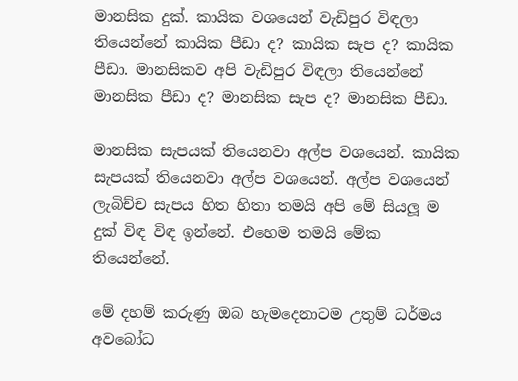මානසික දුක්. කායික වශයෙන් වැඩිපුර විඳලා තියෙන්නේ කායික පීඩා ද? කායික සැප ද? කායික පීඩා. මානසිකව අපි වැඩිපුර විඳලා තියෙන්නේ මානසික පීඩා ද? මානසික සැප ද? මානසික පීඩා.

මානසික සැපයක් තියෙනවා අල්ප වශයෙන්. කායික සැපයක් තියෙනවා අල්ප වශයෙන්. අල්ප වශයෙන් ලැබිච්ච සැපය හිත හිතා තමයි අපි මේ සියලූ ම දුක් විඳ විඳ ඉන්නේ. එහෙම තමයි මේක තියෙන්නේ.

මේ දහම් කරුණු ඔබ හැමදෙනාටම උතුම් ධර්මය අවබෝධ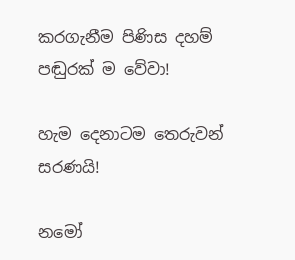කරගැනීම පිණිස දහම් පඬුරක් ම වේවා!

හැම දෙනාටම තෙරුවන් සරණයි!

නමෝ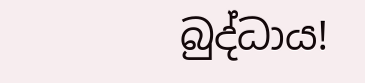බුද්ධාය!